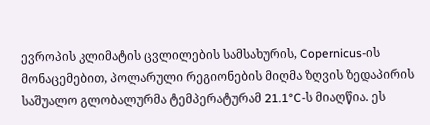ევროპის კლიმატის ცვლილების სამსახურის, Copernicus-ის მონაცემებით, პოლარული რეგიონების მიღმა ზღვის ზედაპირის საშუალო გლობალურმა ტემპერატურამ 21.1°C-ს მიაღწია. ეს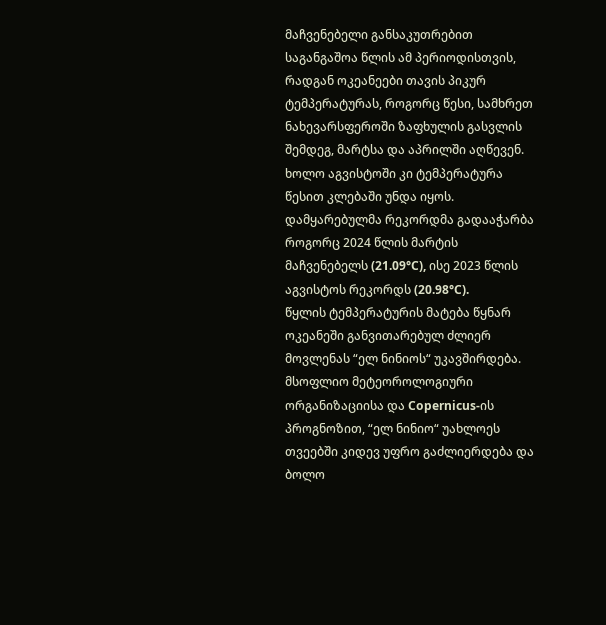მაჩვენებელი განსაკუთრებით საგანგაშოა წლის ამ პერიოდისთვის, რადგან ოკეანეები თავის პიკურ ტემპერატურას, როგორც წესი, სამხრეთ ნახევარსფეროში ზაფხულის გასვლის შემდეგ, მარტსა და აპრილში აღწევენ. ხოლო აგვისტოში კი ტემპერატურა წესით კლებაში უნდა იყოს.
დამყარებულმა რეკორდმა გადააჭარბა როგორც 2024 წლის მარტის მაჩვენებელს (21.09°C), ისე 2023 წლის აგვისტოს რეკორდს (20.98°C).
წყლის ტემპერატურის მატება წყნარ ოკეანეში განვითარებულ ძლიერ მოვლენას “ელ ნინიოს“ უკავშირდება. მსოფლიო მეტეოროლოგიური ორგანიზაციისა და Copernicus-ის პროგნოზით, “ელ ნინიო“ უახლოეს თვეებში კიდევ უფრო გაძლიერდება და ბოლო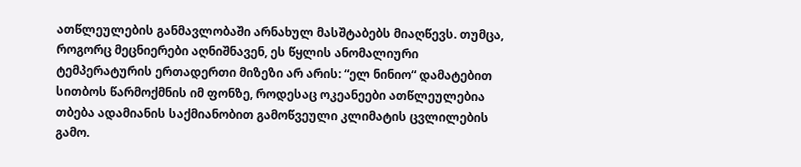ათწლეულების განმავლობაში არნახულ მასშტაბებს მიაღწევს. თუმცა, როგორც მეცნიერები აღნიშნავენ, ეს წყლის ანომალიური ტემპერატურის ერთადერთი მიზეზი არ არის: “ელ ნინიო“ დამატებით სითბოს წარმოქმნის იმ ფონზე, როდესაც ოკეანეები ათწლეულებია თბება ადამიანის საქმიანობით გამოწვეული კლიმატის ცვლილების გამო.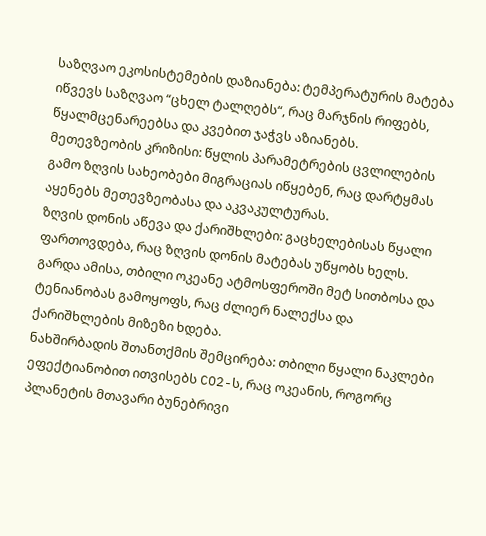საზღვაო ეკოსისტემების დაზიანება: ტემპერატურის მატება იწვევს საზღვაო “ცხელ ტალღებს“, რაც მარჯნის რიფებს, წყალმცენარეებსა და კვებით ჯაჭვს აზიანებს.
მეთევზეობის კრიზისი: წყლის პარამეტრების ცვლილების გამო ზღვის სახეობები მიგრაციას იწყებენ, რაც დარტყმას აყენებს მეთევზეობასა და აკვაკულტურას.
ზღვის დონის აწევა და ქარიშხლები: გაცხელებისას წყალი ფართოვდება, რაც ზღვის დონის მატებას უწყობს ხელს. გარდა ამისა, თბილი ოკეანე ატმოსფეროში მეტ სითბოსა და ტენიანობას გამოყოფს, რაც ძლიერ ნალექსა და ქარიშხლების მიზეზი ხდება.
ნახშირბადის შთანთქმის შემცირება: თბილი წყალი ნაკლები ეფექტიანობით ითვისებს CO2-ს, რაც ოკეანის, როგორც პლანეტის მთავარი ბუნებრივი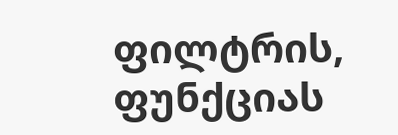ფილტრის, ფუნქციას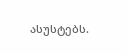ასუსტებს.